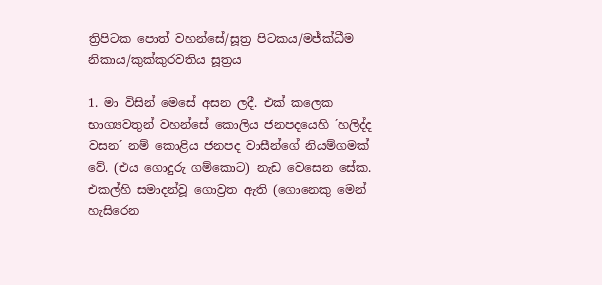ත්‍රිපිටක පොත් වහන්සේ/සූත්‍ර පිටකය/මජ්ක්ධීම නිකාය/කුක්කුරවතිය සූත්‍රය

1. මා විසින් මෙසේ අසන ලදී. එක් කලෙක භාග්‍යවතුන් වහන්සේ කොලිය ජනපදයෙහි ´හලිද්ද වසන´ නම් කොළිය ජනපද වාසීන්ගේ නියම්ගමක් වේ. (එය ගොදුරු ගම්කොට) නැඩ වෙසෙන සේක. එකල්හි සමාදන්වූ ගොව්‍රත ඇති (ගොනෙකු මෙන් හැසිරෙන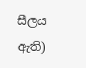සීලය ඇති)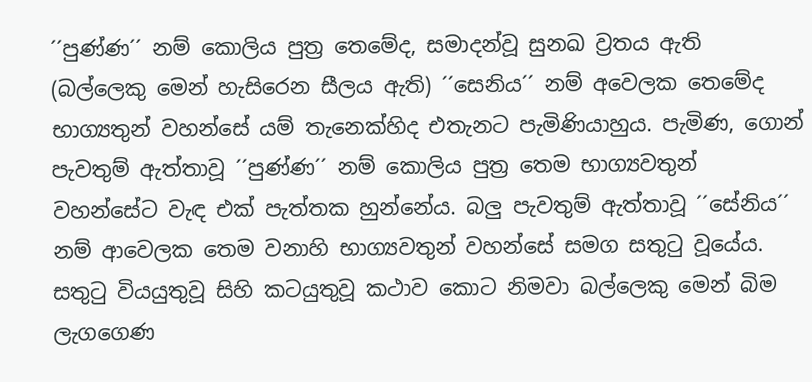´´පුණ්ණ´´ නම් කොලිය පුත්‍ර තෙමේද, සමාදන්වූ සුනඛ ව්‍රතය ඇති (බල්ලෙකු මෙන් හැසිරෙන සීලය ඇති) ´´සෙනිය´´ නම් අවෙලක තෙමේද භාග්‍යතුන් වහන්සේ යම් තැනෙක්හිද එතැනට පැමිණියාහුය. පැමිණ, ගොන් පැවතුම් ඇත්තාවූ ´´පුණ්ණ´´ නම් කොලිය පුත්‍ර තෙම භාග්‍යවතුන් වහන්සේට වැඳ එක් පැත්තක හුන්නේය. බලු පැවතුම් ඇත්තාවූ ´´සේනිය´´ නම් ආවෙලක තෙම වනාහි භාග්‍යවතුන් වහන්සේ සමග සතුටු වූයේය. සතුටු වියයුතුවූ සිහි කටයුතුවූ කථාව කොට නිමවා බල්ලෙකු මෙන් බිම ලැගගෙණ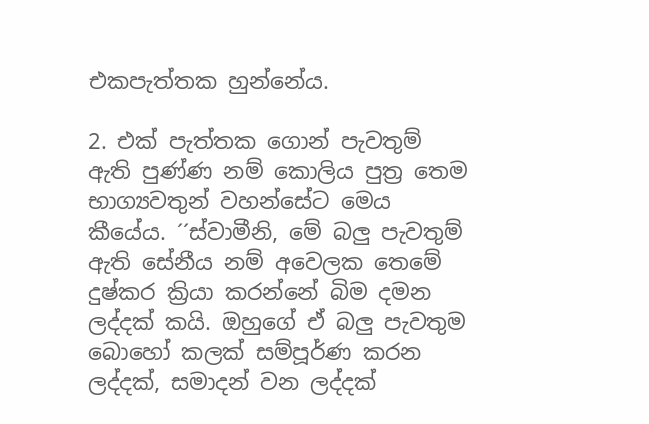එකපැත්තක හුන්නේය.

2. එක් පැත්තක ගොන් පැවතුම් ඇති පුණ්ණ නම් කොලිය පුත්‍ර තෙම භාග්‍යවතුන් වහන්සේට මෙය කීයේය. ´´ස්වාමීනි, මේ බලු පැවතුම් ඇති සේනීය නම් අවෙලක තෙමේ දුෂ්කර ක්‍රියා කරන්නේ බිම දමන ලද්දක් කයි. ඔහුගේ ඒ බලු පැවතුම බොහෝ කලක් සම්පූර්ණ කරන ලද්දක්, සමාදන් වන ලද්දක්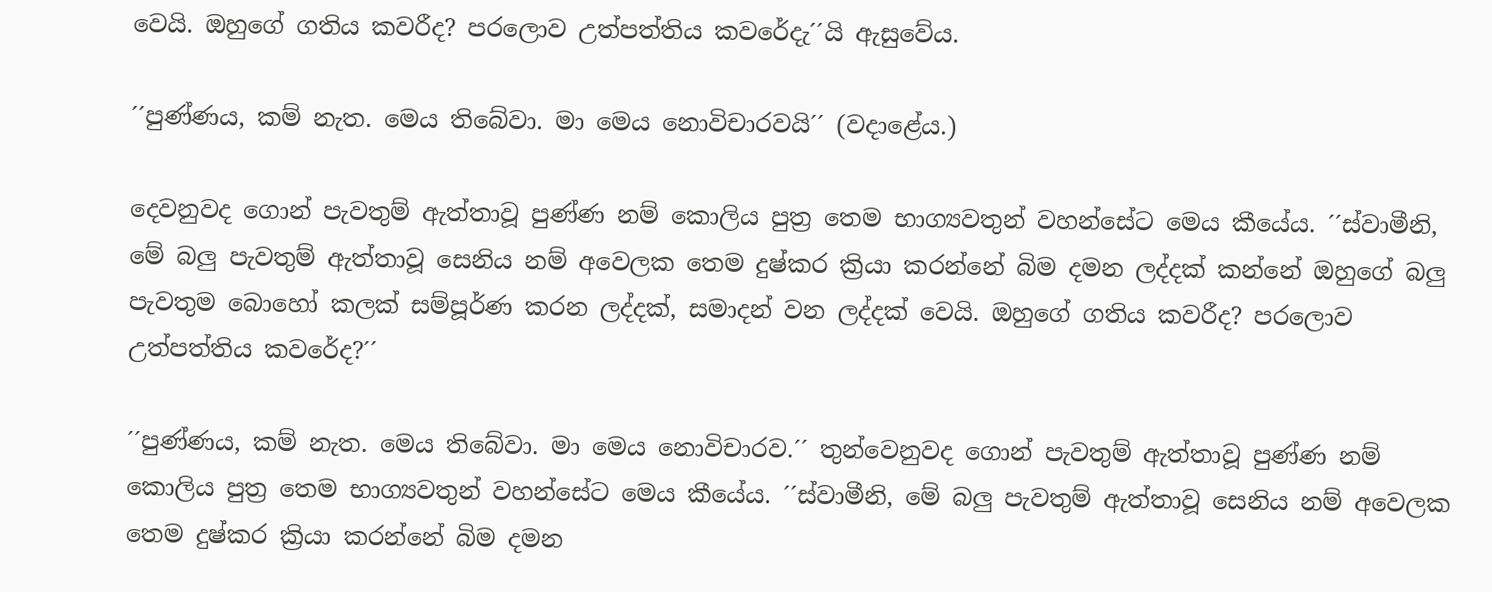වෙයි. ඔහුගේ ගතිය කවරීද? පරලොව උත්පත්තිය කවරේදැ´´යි ඇසුවේය.

´´පුණ්ණය, කම් නැත. මෙය තිබේවා. මා මෙය නොවිචාරවයි´´ (වදාළේය.)

දෙවනුවද ගොන් පැවතුම් ඇත්තාවූ පුණ්ණ නම් කොලිය පුත්‍ර තෙම භාග්‍යවතුන් වහන්සේට මෙය කීයේය. ´´ස්වාමීනි, මේ බලු පැවතුම් ඇත්තාවූ සෙනිය නම් අවෙලක තෙම දුෂ්කර ක්‍රියා කරන්නේ බිම දමන ලද්දක් කන්නේ ඔහුගේ බලු පැවතුම බොහෝ කලක් සම්පූර්ණ කරන ලද්දක්, සමාදන් වන ලද්දක් වෙයි. ඔහුගේ ගතිය කවරීද? පරලොව උත්පත්තිය කවරේද?´´

´´පුණ්ණය, කම් නැත. මෙය තිබේවා. මා මෙය නොවිචාරව.´´ තුන්වෙනුවද ගොන් පැවතුම් ඇත්තාවූ පුණ්ණ නම් කොලිය පුත්‍ර තෙම භාග්‍යවතුන් වහන්සේට මෙය කීයේය. ´´ස්වාමීනි, මේ බලු පැවතුම් ඇත්තාවූ සෙනිය නම් අවෙලක තෙම දුෂ්කර ක්‍රියා කරන්නේ බිම දමන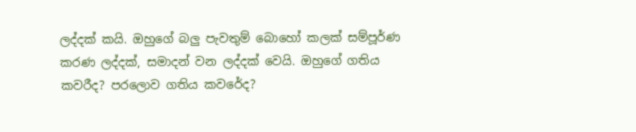ලද්දක් කයි. ඔහුගේ බලු පැවතුම් බොහෝ කලක් සම්පූර්ණ කරණ ලද්දක්, සමාදන් වන ලද්දක් වෙයි. ඔහුගේ ගතිය කවරීද? පරලොව ගතිය කවරේද?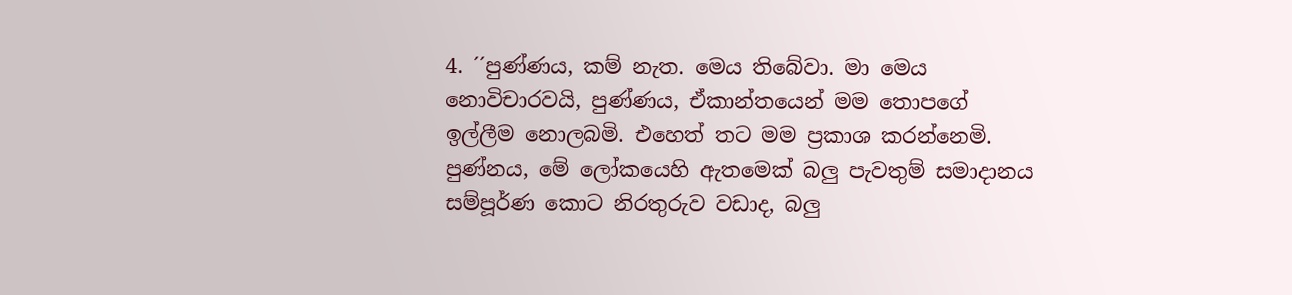4. ´´පුණ්ණය, කම් නැත. මෙය තිබේවා. මා මෙය නොවිචාරවයි, පුණ්ණය, ඒකාන්තයෙන් මම තොපගේ ඉල්ලීම නොලබමි. එහෙත් තට මම ප්‍රකාශ කරන්නෙමි. පුණ්නය, මේ ලෝකයෙහි ඇතමෙක් බලු පැවතුම් සමාදානය සම්පූර්ණ කොට නිරතුරුව වඩාද, බලු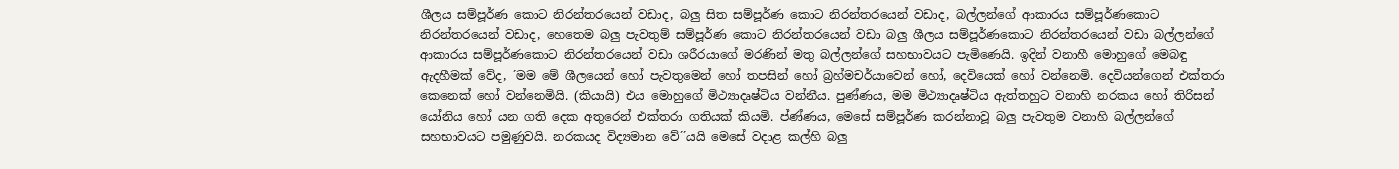ශීලය සම්පූර්ණ කොට නිරන්තරයෙන් වඩාද, බලු සිත සම්පූර්ණ කොට නිරන්තරයෙන් වඩාද, බල්ලන්ගේ ආකාරය සම්පූර්ණකොට නිරන්තරයෙන් වඩාද, හෙතෙම බලු පැවතුම් සම්පූර්ණ කොට නිරන්තරයෙන් වඩා බලු ශීලය සම්පූර්ණකොට නිරන්තරයෙන් වඩා බල්ලන්ගේ ආකාරය සම්පූර්ණකොට නිරන්තරයෙන් වඩා ශරීරයාගේ මරණින් මතු බල්ලන්ගේ සහභාවයට පැමිණෙයි. ඉදින් වනාහී මොහුගේ මෙබඳු ඇදහීමක් වේද, ´මම මේ ශීලයෙන් හෝ පැවතුමෙන් හෝ තපසින් හෝ බ්‍රහ්මචර්යාවෙන් හෝ, දෙවියෙක් හෝ වන්නෙමි. දෙවියන්ගෙන් එක්තරා කෙනෙක් හෝ වන්නෙමියි. (කියායි) එය මොහුගේ මිථ්‍යාදෘෂ්ටිය වන්නීය. පුණ්ණය, මම මිථ්‍යාදෘෂ්ටිය ඇත්තහුට වනාහි නරකය හෝ තිරිසන් යෝනිය හෝ යන ගති දෙක අතුරෙන් එක්තරා ගතියක් කියමි. ප්ණ්ණය, මෙසේ සම්පූර්ණ කරන්නාවූ බලු පැවතුම වනාහි බල්ලන්ගේ සහභාවයට පමුණුවයි. නරකයද විද්‍යමාන වේ´´යයි මෙසේ වදාළ කල්හි බලු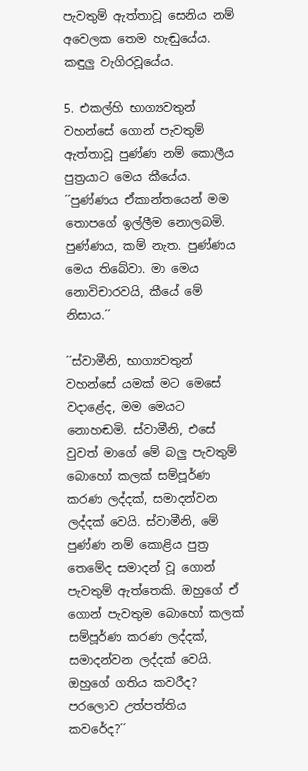පැවතුම් ඇත්තාවූ සෙනිය නම් අවෙලක තෙම හැඬුයේය. කඳුලු වැගිරවූයේය.

5. එකල්හි භාග්‍යවතුන් වහන්සේ ගොන් පැවතුම් ඇත්තාවූ පුණ්ණ නම් කොලීය පුත්‍රයාට මෙය කීයේය. ´´පුණ්ණය ඒකාන්තයෙන් මම තොපගේ ඉල්ලීම නොලබමි. පුණ්ණය, කම් නැත. පුණ්ණය මෙය තිබේවා. මා මෙය නොවිචාරවයි, කීයේ මේ නිසාය.´´

´´ස්වාමීනි, භාග්‍යවතුන් වහන්සේ යමක් මට මෙසේ වදාළේද, මම මෙයට නොහඬමි. ස්වාමීනි, එසේ වුවත් මාගේ මේ බලු පැවතුම් බොහෝ කලක් සම්පූර්ණ කරණ ලද්දක්, සමාදන්වන ලද්දක් වෙයි. ස්වාමීනි, මේ පුණ්ණ නම් කොළිය පුත්‍ර තෙමේද සමාදන් වූ ගොන් පැවතුම් ඇත්තෙකි. ඔහුගේ ඒ ගොන් පැවතුම බොහෝ කලක් සම්පූර්ණ කරණ ලද්දක්, සමාදන්වන ලද්දක් වෙයි. ඔහුගේ ගතිය කවරීද? පරලොව උත්පත්තිය කවරේද?´´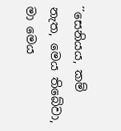´´සෙනියය, කම් නැත, මෙය තිබේවා, මා මෙය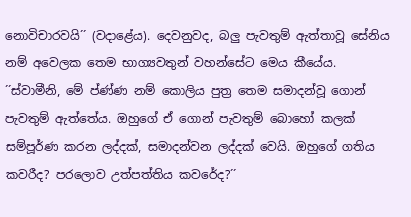නොවිචාරවයි´´ (වදාළේය). දෙවනුවද, බලු පැවතුම් ඇත්තාවූ සේනිය නම් අවෙලක තෙම භාග්‍යවතුන් වහන්සේට මෙය කීයේය. ´´ස්වාමීනි, මේ ප්ණ්ණ නම් කොලිය පුත්‍ර තෙම සමාදන්වූ ගොන් පැවතුම් ඇත්තේය. ඔහුගේ ඒ ගොන් පැවතුම් බොහෝ කලක් සම්පූර්ණ කරන ලද්දක්, සමාදන්වන ලද්දක් වෙයි. ඔහුගේ ගතිය කවරීද? පරලොව උත්පත්තිය කවරේද?´´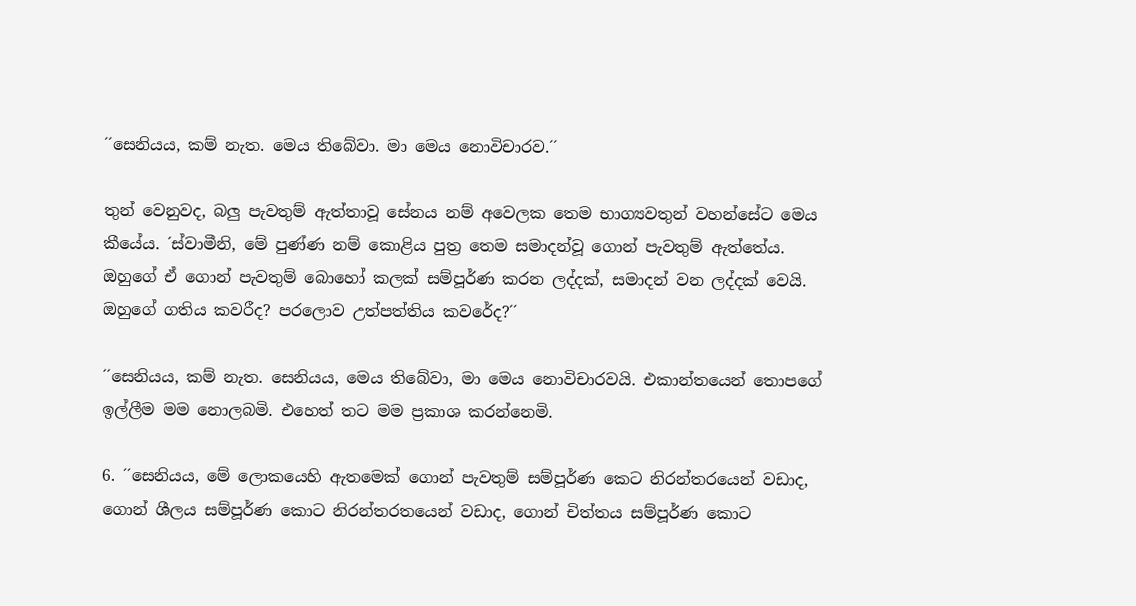´´සෙනියය, කම් නැත. මෙය තිබේවා. මා මෙය නොවිචාරව.´´

තුන් වෙනුවද, බලු පැවතුම් ඇත්තාවූ සේනය නම් අවෙලක තෙම භාග්‍යවතුන් වහන්සේට මෙය කීයේය. ´ස්වාමීනි, මේ පුණ්ණ නම් කොළිය පුත්‍ර තෙම සමාදන්වූ ගොන් පැවතුම් ඇත්තේය. ඔහුගේ ඒ ගොන් පැවතුම් බොහෝ කලක් සම්පූර්ණ කරන ලද්දක්, සමාදන් වන ලද්දක් වෙයි. ඔහුගේ ගතිය කවරීද? පරලොව උත්පත්තිය කවරේද?´´

´´සෙනියය, කම් නැත. සෙනියය, මෙය තිබේවා, මා මෙය නොවිචාරවයි. එකාන්තයෙන් තොපගේ ඉල්ලීම මම නොලබමි. එහෙත් තට මම ප්‍රකාශ කරන්නෙමි.

6. ´´සෙනියය, මේ ලොකයෙහි ඇතමෙක් ගොන් පැවතුම් සම්පූර්ණ කෙට නිරන්තරයෙන් වඩාද, ගොන් ශීලය සම්පූර්ණ කොට නිරන්තරතයෙන් වඩාද, ගොන් චිත්තය සම්පූර්ණ කොට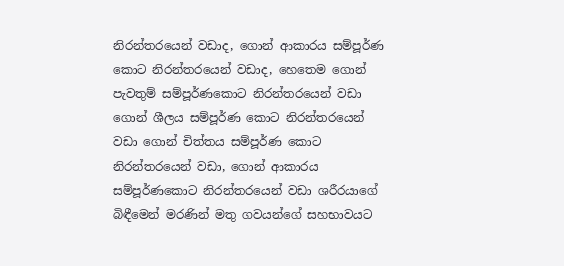නිරන්තරයෙන් වඩාද, ගොන් ආකාරය සම්පූර්ණ කොට නිරන්තරයෙන් වඩාද, හෙතෙම ගොන් පැවතුම් සම්පූර්ණකොට නිරන්තරයෙන් වඩා ගොන් ශීලය සම්පූර්ණ කොට නිරන්තරයෙන් වඩා ගොන් චිත්තය සම්පූර්ණ කොට නිරන්තරයෙන් වඩා, ගොන් ආකාරය සම්පූර්ණකොට නිරන්තරයෙන් වඩා ශරීරයාගේ බිඳීමෙන් මරණින් මතු ගවයන්ගේ සහභාවයට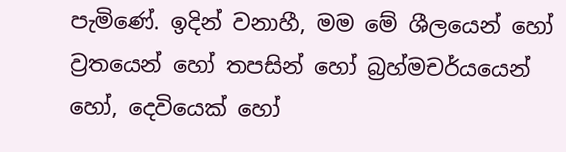පැමිණේ. ඉදින් වනාහී, මම මේ ශීලයෙන් හෝ ව්‍රතයෙන් හෝ තපසින් හෝ බ්‍රහ්මචර්යයෙන් හෝ, දෙවියෙක් හෝ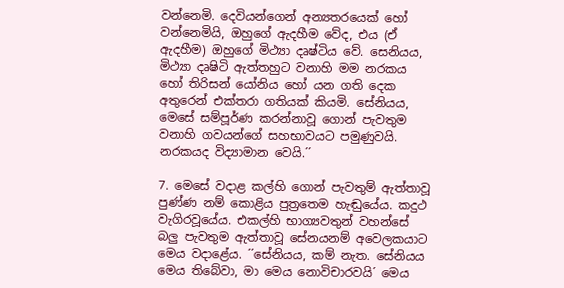වන්නෙමි. දෙවියන්ගෙන් අන්‍යතරයෙක් හෝ වන්නෙමියි, ඔහුගේ ඇදහීම වේද, එය (ඒ ඇදහීම) ඔහුගේ මිථ්‍යා දෘෂ්ටිය වේ. සෙනියය, මිථ්‍යා දෘෂිටි ඇත්තහුට වනාහි මම නරකය හෝ තිරිසන් යෝනිය හෝ යන ගති දෙක අතුරෙන් එක්තරා ගතියක් කියමි. සේනියය, මෙසේ සම්පූර්ණ කරන්නාවූ ගොන් පැවතුම වනාහි ගවයන්ගේ සහභාවයට පමුණුවයි. නරකයද විද්‍යාමාන වෙයි.´´

7. මෙසේ වදාළ කල්හි ගොන් පැවතුම් ඇත්තාවූ පුණ්ණ නම් කොළිය පුත්‍රතෙම හැඬුයේය. කදුථ වැගිරවූයේය. එකල්හි භාග්‍යවතුන් වහන්සේ බලු පැවතුම ඇත්තාවූ සේනයනම් අවෙලකයාට මෙය වදාළේය. ´´සේනියය, කම් නැත. සේනියය මෙය තිබේවා, මා මෙය නොවිචාරවයි´ මෙය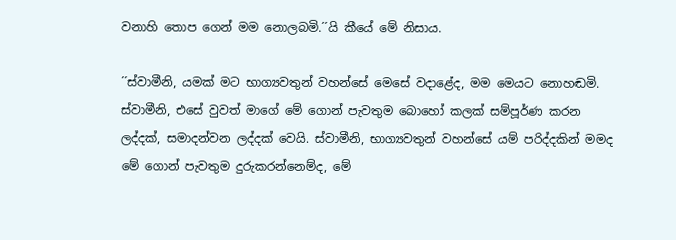වනාහි තොප ගෙන් මම නොලබමි.´´යි කීයේ මේ නිසාය.

´´ස්වාමීනි, යමක් මට භාග්‍යවතුන් වහන්සේ මෙසේ වදාළේද, මම මෙයට නොහඬමි. ස්වාමීනි, එසේ වුවත් මාගේ මේ ගොන් පැවතුම බොහෝ කලක් සම්පූර්ණ කරන ලද්දක්, සමාදන්වන ලද්දක් වෙයි. ස්වාමීනි, භාග්‍යවතුන් වහන්සේ යම් පරිද්දකින් මමද මේ ගොන් පැවතුම දුරුකරන්නෙම්ද, මේ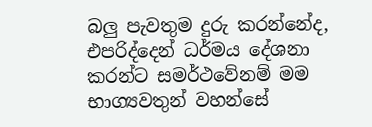බලු පැවතුම දුරු කරන්නේද, එපරිද්දෙන් ධර්මය දේශනා කරන්ට සමර්ථවේනම් මම භාග්‍යවතුන් වහන්සේ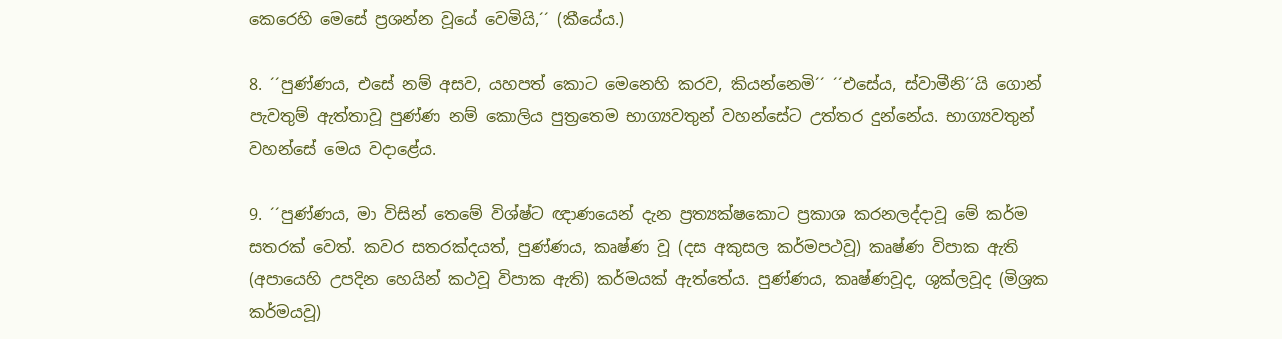කෙරෙහි මෙසේ ප්‍රශන්න වූයේ වෙමියි,´´ (කීයේය.)

8. ´´පුණ්ණය, එසේ නම් අසව, යහපත් කොට මෙනෙහි කරව, කියන්නෙමි´´ ´´එසේය, ස්වාමීනි´´යි ගොන් පැවතුම් ඇත්තාවූ පුණ්ණ නම් කොලිය පුත්‍රතෙම භාග්‍යවතුන් වහන්සේට උත්තර දුන්නේය. භාග්‍යවතුන් වහන්සේ මෙය වදාළේය.

9. ´´පුණ්ණය, මා විසින් තෙමේ විශ්ෂ්ට ඥාණයෙන් දැන ප්‍රත්‍යක්ෂකොට ප්‍රකාශ කරනලද්දාවූ මේ කර්ම සතරක් වෙත්. කවර සතරක්දයත්, පුණ්ණය, කෘෂ්ණ වූ (දස අකුසල කර්මපථවූ) කෘෂ්ණ විපාක ඇති (අපායෙහි උපදින හෙයින් කථවූ විපාක ඇති) කර්මයක් ඇත්තේය. පුණ්ණය, කෘෂ්ණවූද, ශුක්ලවූද (මිශ්‍රක කර්මයවූ)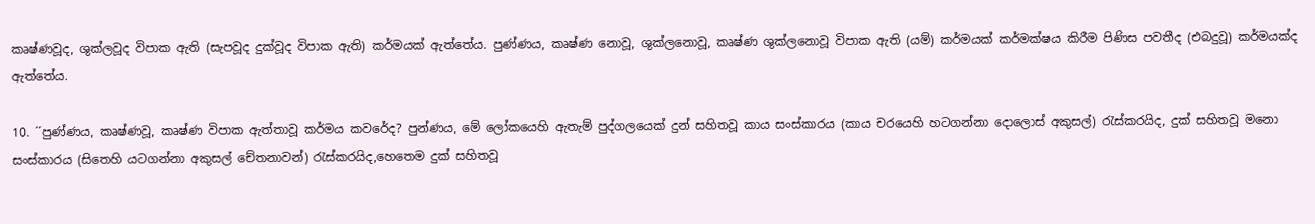කෘෂ්ණවූද, ශුක්ලවූද විපාක ඇති (සැපවූද දුක්වූද විපාක ඇති) කර්මයක් ඇත්තේය. පුණ්ණය, කෘෂ්ණ නොවූ, ශුක්ලනොවූ, කෘෂ්ණ ශුක්ලනොවූ විපාක ඇති (යම්) කර්මයක් කර්මක්ෂය කිරීම පිණිස පවතීද (එබදුවූ) කර්මයක්ද ඇත්තේය.

10. ´´පුණ්ණය, කෘෂ්ණවූ, කෘෂ්ණ විපාක ඇත්තාවූ කර්මය කවරේද? පුන්ණය, මේ ලෝකයෙහි ඇතැම් පුද්ගලයෙක් දුන් සහිතවූ කාය සංස්කාරය (කාය චරයෙහි හටගන්නා දොලොස් අකුසල්) රැස්කරයිද, දුක් සහිතවූ මනො සංස්කාරය (සිතෙහි යටගන්නා අකුසල් චේතනාවන්) රැස්කරයිද,හෙතෙම දුක් සහිතවූ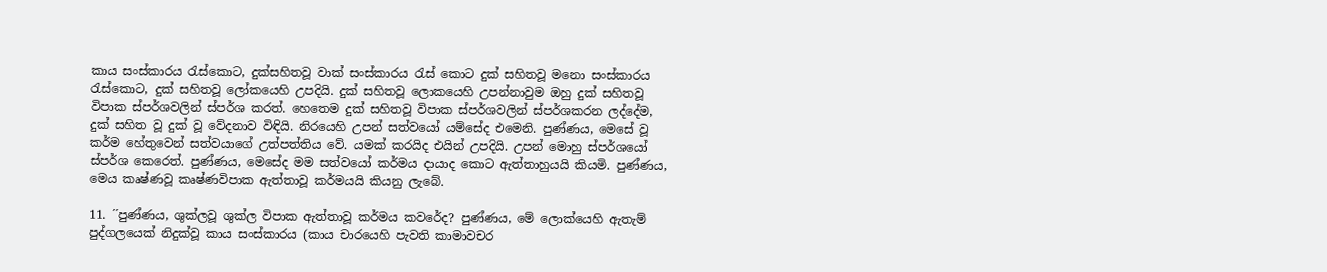කාය සංස්කාරය රැස්කොට, දුක්සහිතවූ වාක් සංස්කාරය රැස් කොට දුක් සහිතවූ මනො සංස්කාරය රැස්කොට, දුක් සහිතවූ ලෝකයෙහි උපදියි. දුක් සහිතවූ ලොකයෙහි උපන්නාවුම ඔහු දුක් සහිතවූ විපාක ස්පර්ශවලින් ස්පර්ශ කරත්. හෙතෙම දුක් සහිතවූ විපාක ස්පර්ශවලින් ස්පර්ශකරන ලද්දේම, දුක් සහිත වූ දුක් වූ වේදනාව විඳියි. නිරයෙහි උපන් සත්වයෝ යම්සේද එමෙනි. පුණ්ණය, මෙසේ වූ කර්ම හේතුවෙන් සත්වයාගේ උත්පත්තිය වේ. යමක් කරයිද එයින් උපදියි. උපන් මොහු ස්පර්ශයෝ ස්පර්ශ කෙරෙත්. පුණ්ණය, මෙසේද මම සත්වයෝ කර්මය දායාද කොට ඇත්තාහුයයි කියමි. පුණ්ණය, මෙය කෘෂ්ණවූ කෘෂ්ණවිපාක ඇත්තාවූ කර්මයයි කියනු ලැබේ.

11. ´´පුණ්ණය, ශුක්ලවූ ශුක්ල විපාක ඇත්තාවූ කර්මය කවරේද? පුණ්ණය, මේ ලොක්යෙහි ඇතැම් පුද්ගලයෙක් නිදුක්වූ කාය සංස්කාරය (කාය චාරයෙහි පැවති කාමාවචර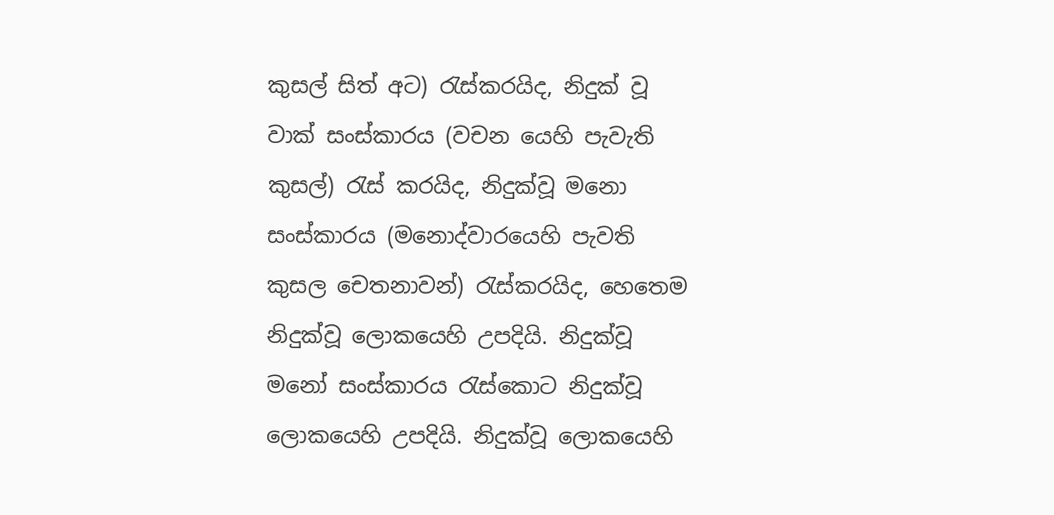කුසල් සිත් අට) රැස්කරයිද, නිදුක් වූ වාක් සංස්කාරය (වචන යෙහි පැවැති කුසල්) රැස් කරයිද, නිදුක්වූ මනො සංස්කාරය (මනොද්වාරයෙහි පැවති කුසල චෙතනාවන්) රැස්කරයිද, හෙතෙම නිදුක්වූ ලොකයෙහි උපදියි. නිදුක්වූ මනෝ සංස්කාරය රැස්කොට නිදුක්වූ ලොකයෙහි උපදියි. නිදුක්වූ ලොකයෙහි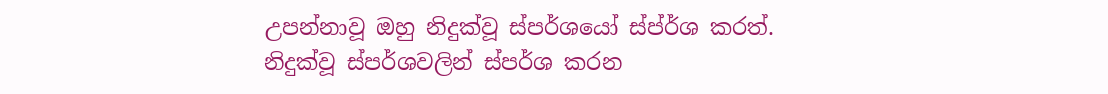උපන්නාවූ ඔහු නිදුක්වූ ස්පර්ශයෝ ස්ප්ර්ශ කරත්. නිදුක්වූ ස්පර්ශවලින් ස්පර්ශ කරන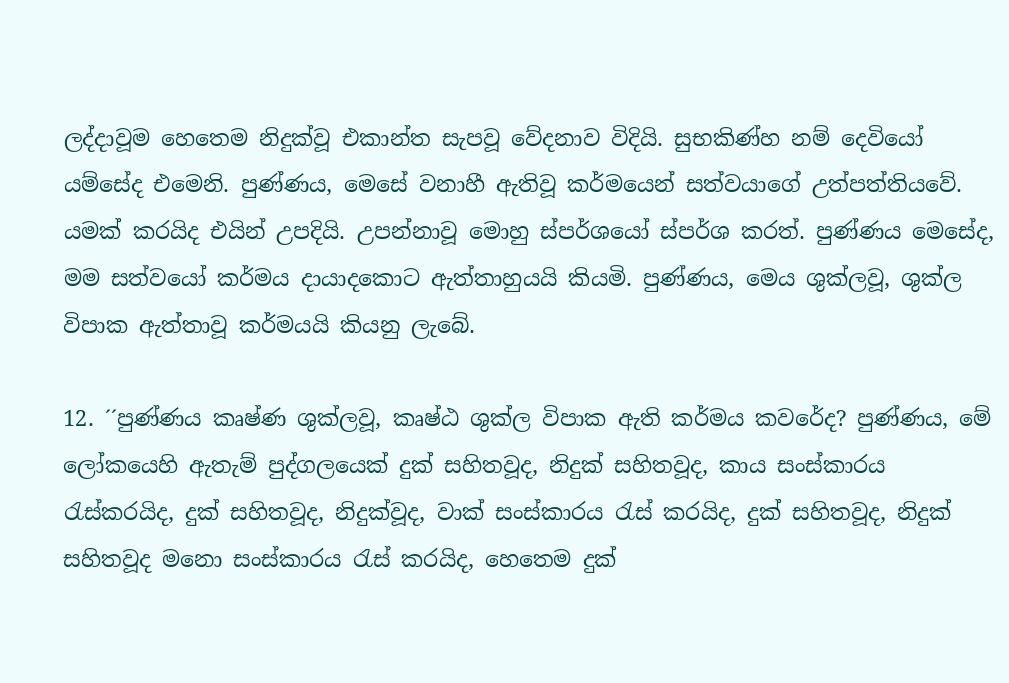ලද්දාවූම හෙතෙම නිදුක්වූ එකාන්ත සැපවූ වේදනාව විදියි. සුභකිණ්හ නම් දෙවියෝ යම්සේද එමෙනි. පුණ්ණය, මෙසේ වනාහී ඇතිවූ කර්මයෙන් සත්වයාගේ උත්පත්තියවේ. යමක් කරයිද එයින් උපදියි. උපන්නාවූ මොහු ස්පර්ශයෝ ස්පර්ශ කරත්. පුණ්ණය මෙසේද, මම සත්වයෝ කර්මය දායාදකොට ඇත්තාහුයයි කියමි. පුණ්ණය, මෙය ශුක්ලවූ, ශුක්ල විපාක ඇත්තාවූ කර්මයයි කියනු ලැබේ.

12. ´´පුණ්ණය කෘෂ්ණ ශුක්ලවූ, කෘෂ්ඨ ශුක්ල විපාක ඇති කර්මය කවරේද? පුණ්ණය, මේ ලෝකයෙහි ඇතැම් පුද්ගලයෙක් දුක් සහිතවූද, නිදුක් සහිතවූද, කාය සංස්කාරය රැස්කරයිද, දුක් සහිතවූද, නිදුක්වූද, වාක් සංස්කාරය රැස් කරයිද, දුක් සහිතවූද, නිදුක් සහිතවූද මනො සංස්කාරය රැස් කරයිද, හෙතෙම දුක්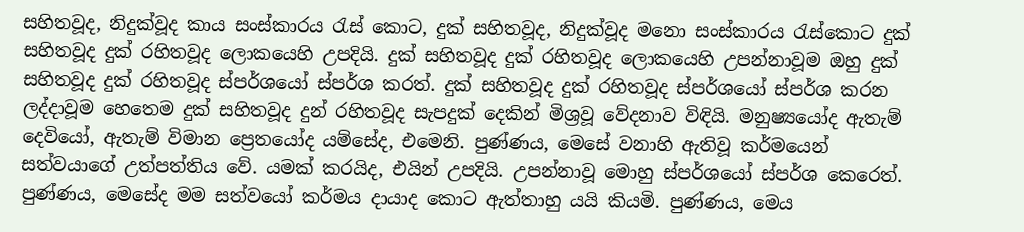සහිතවූද, නිදුක්වූද කාය සංස්කාරය රැස් කොට, දුක් සහිතවූද, නිදුක්වූද මනො සංස්කාරය රැස්කොට දුක් සහිතවූද දුක් රහිතවූද ලොකයෙහි උපදියි. දුක් සහිතවූද දුක් රහිතවූද ලොකයෙහි උපන්නාවූම ඔහු දුක් සහිතවූද දුක් රහිතවූද ස්පර්ශයෝ ස්පර්ශ කරත්. දුක් සහිතවූද දුක් රහිතවූද ස්පර්ශයෝ ස්පර්ශ කරන ලද්දාවූම හෙතෙම දුක් සහිතවූද දුන් රහිතවූද සැපදුක් දෙකින් මිශ්‍රවූ වේදනාව විඳියි. මනුෂ්‍යයෝද ඇතැම් දෙවියෝ, ඇතැම් විමාන ප්‍රෙතයෝද යම්සේද, එමෙනි. පුණ්ණය, මෙසේ වනාහි ඇතිවූ කර්මයෙන් සත්වයාගේ උත්පත්තිය වේ. යමක් කරයිද, එයින් උපදියි. උපන්නාවූ මොහු ස්පර්ශයෝ ස්පර්ශ කෙරෙත්. පුණ්ණය, මෙසේද මම සත්වයෝ කර්මය දායාද කොට ඇත්තාහු යයි කියමි. පුණ්ණය, මෙය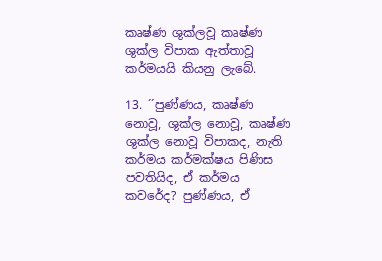කෘෂ්ණ ශුක්ලවූ කෘෂ්ණ ශුක්ල විපාක ඇත්තාවූ කර්මයයි කියනු ලැබේ.

13. ´´පුණ්ණය, කෘෂ්ණ නොවූ, ශුක්ල නොවූ, කෘෂ්ණ ශුක්ල නොවූ විපාකද, නැති කර්මය කර්මක්ෂය පිණිස පවතියිද, ඒ කර්මය කවරේද? පුණ්ණය, ඒ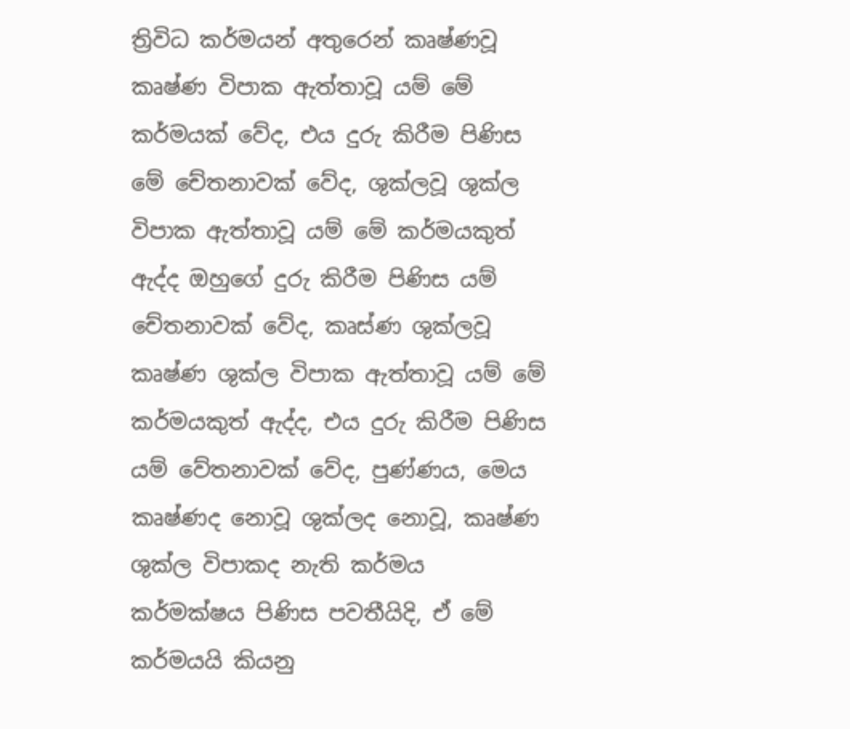ත්‍රිවිධ කර්මයන් අතුරෙන් කෘෂ්ණවූ කෘෂ්ණ විපාක ඇත්තාවූ යම් මේ කර්මයක් වේද, එය දුරු කිරීම පිණිස මේ චේතනාවක් වේද, ශුක්ලවූ ශුක්ල විපාක ඇත්තාවූ යම් මේ කර්මයකුත් ඇද්ද ඔහුගේ දුරු කිරීම පිණිස යම් චේතනාවක් වේද, කෘස්ණ ශුක්ලවූ කෘෂ්ණ ශුක්ල විපාක ඇත්තාවූ යම් මේ කර්මයකුත් ඇද්ද, එය දුරු කිරීම පිණිස යම් වේතනාවක් වේද, පුණ්ණය, මෙය කෘෂ්ණද නොවූ ශුක්ලද නොවූ, කෘෂ්ණ ශුක්ල විපාකද නැති කර්මය කර්මක්ෂය පිණිස පවතීයිදි, ඒ මේ කර්මයයි කියනු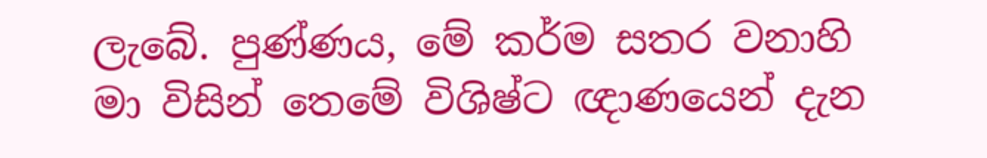ලැබේ. පුණ්ණය, මේ කර්ම සතර වනාහි මා විසින් තෙමේ විශිෂ්ට ඥාණයෙන් දැන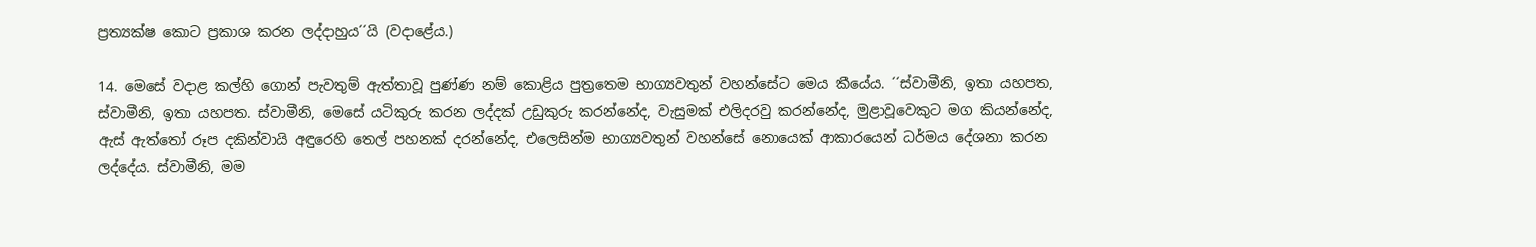ප්‍රත්‍යක්ෂ කොට ප්‍රකාශ කරන ලද්දාහුය´´යි (වදාළේය.)

14. මෙසේ වදාළ කල්හි ගොන් පැවතුම් ඇත්තාවූ පුණ්ණ නම් කොළිය පුත්‍රතෙම භාග්‍යවතුන් වහන්සේට මෙය කීයේය. ´´ස්වාමීනි, ඉතා යහපත, ස්වාමීනි, ඉතා යහපත. ස්වාමීනි, මෙසේ යටිකුරු කරන ලද්දක් උඩුකුරු කරන්නේද, වැසුමක් එලිදරවු කරන්නේද, මුළාවූවෙකුට මග කියන්නේද, ඇස් ඇත්තෝ රූප දකින්වායි අඳුරෙහි තෙල් පහනක් දරන්නේද, එලෙසින්ම භාග්‍යවතුන් වහන්සේ නොයෙක් ආකාරයෙන් ධර්මය දේශනා කරන ලද්දේය. ස්වාමීනි, මම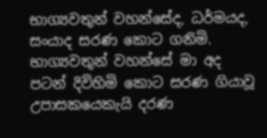භාග්‍යවතුන් වහන්සේද, ධර්මයද, සංයාද සරණ කොට ගනිමි. භාග්‍යවතුන් වහන්සේ මා අද පටන් දිවිහිමි කොට සරණ ගියාවූ උපාසකයෙකැයි දරණ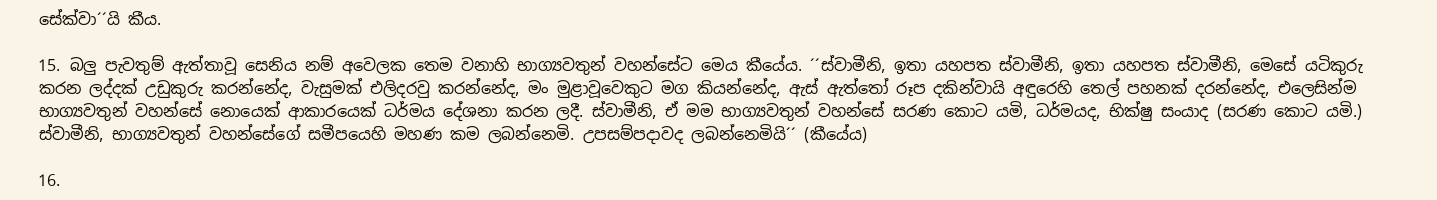සේක්වා´´යි කීය.

15. බලු පැවතුම් ඇත්තාවූ සෙනිය නම් අවෙලක තෙම වනාහි භාග්‍යවතුන් වහන්සේට මෙය කීයේය. ´´ස්වාමීනි, ඉතා යහපත ස්වාමීනි, ඉතා යහපත ස්වාමීනි, මෙසේ යටිකුරු කරන ලද්දක් උඩුකුරු කරන්නේද, වැසුමක් එලිදරවු කරන්නේද, මං මුළාවූවෙකුට මග කියන්නේද, ඇස් ඇත්තෝ රූප දකින්වායි අඳුරෙහි තෙල් පහනක් දරන්නේද, එලෙසින්ම භාග්‍යවතුන් වහන්සේ නොයෙක් ආකාරයෙක් ධර්මය දේශනා කරන ලදී. ස්වාමීනි, ඒ මම භාග්‍යවතුන් වහන්සේ සරණ කොට යමි, ධර්මයද, භික්ෂු සංයාද (සරණ කොට යමි.) ස්වාමීනි, භාග්‍යවතුන් වහන්සේගේ සමීපයෙහි මහණ කම ලබන්නෙමි. උපසම්පදාවද ලබන්නෙමියි´´ (කීයේය)

16.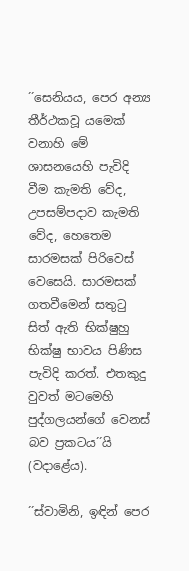´´සෙනියය, පෙර අන්‍ය තීර්ථකවූ යමෙක් වනාහි මේ ශාසනයෙහි පැවිදි වීම කැමති වේද, උපසම්පදාව කැමති වේද, හෙතෙම සාරමසක් පිරිවෙස් වෙසෙයි. සාරමසක් ගතවීමෙන් සතුටු සිත් ඇති භික්ෂුහු භික්ෂු භාවය පිණිස පැවිදි කරත්. එතකුදු වුවත් මටමෙහි පුද්ගලයන්ගේ වෙනස් බව ප්‍රකටය´´යි (වදාළේය).

´´ස්වාමිනි, ඉඳින් පෙර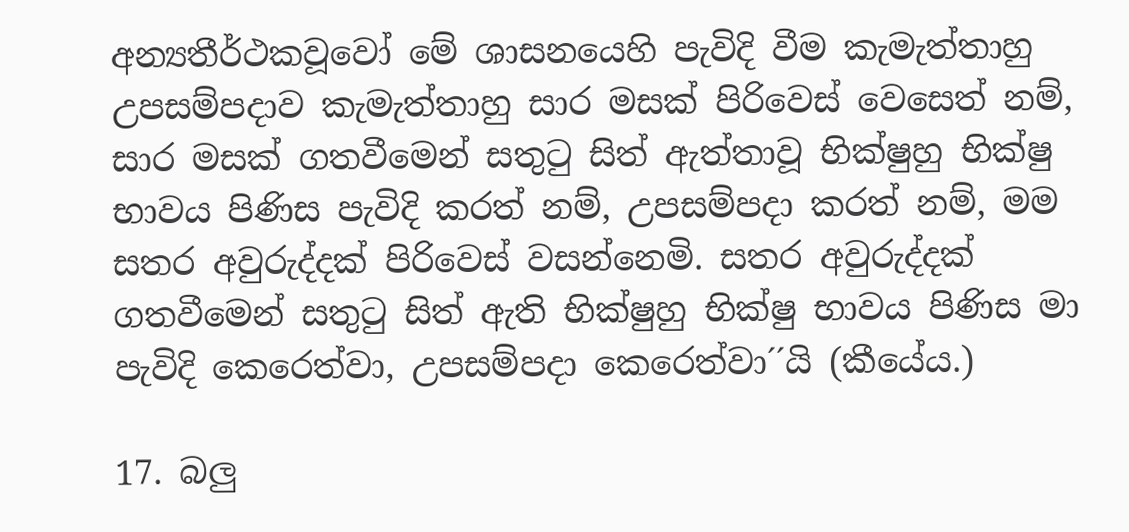අන්‍යතීර්ථකවූවෝ මේ ශාසනයෙහි පැවිදි වීම කැමැත්තාහු උපසම්පදාව කැමැත්තාහු සාර මසක් පිරිවෙස් වෙසෙත් නම්, සාර මසක් ගතවීමෙන් සතුටු සිත් ඇත්තාවූ භික්ෂුහු භික්ෂු භාවය පිණිස පැවිදි කරත් නම්, උපසම්පදා කරත් නම්, මම සතර අවුරුද්දක් පිරිවෙස් වසන්නෙමි. සතර අවුරුද්දක් ගතවීමෙන් සතුටු සිත් ඇති භික්ෂුහු භික්ෂු භාවය පිණිස මා පැවිදි කෙරෙත්වා, උපසම්පදා කෙරෙත්වා´´යි (කීයේය.)

17. බලු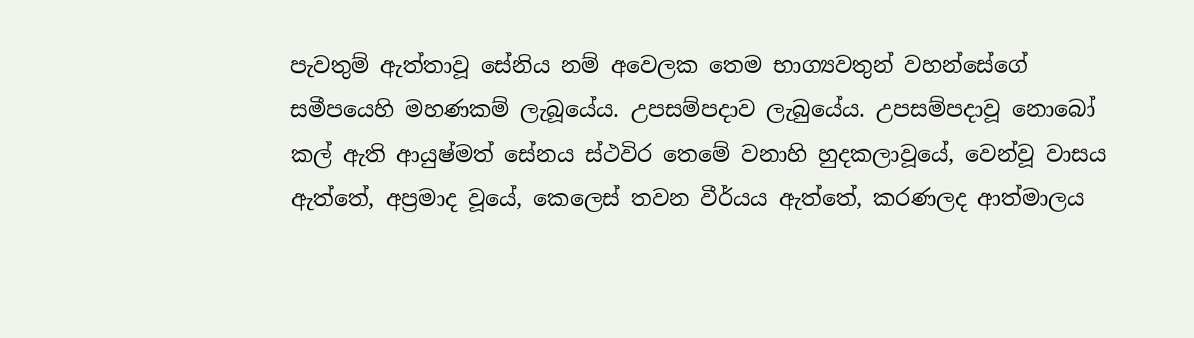පැවතුම් ඇත්තාවූ සේනිය නම් අවෙලක තෙම භාග්‍යවතුන් වහන්සේගේ සමීපයෙහි මහණකම් ලැබූයේය. උපසම්පදාව ලැබුයේය. උපසම්පදාවූ නොබෝ කල් ඇති ආයුෂ්මත් සේනය ස්ථවිර තෙමේ වනාහි හුදකලාවූයේ, වෙන්වූ වාසය ඇත්තේ, අප්‍රමාද වූයේ, කෙලෙස් තවන වීර්යය ඇත්තේ, කරණලද ආත්මාලය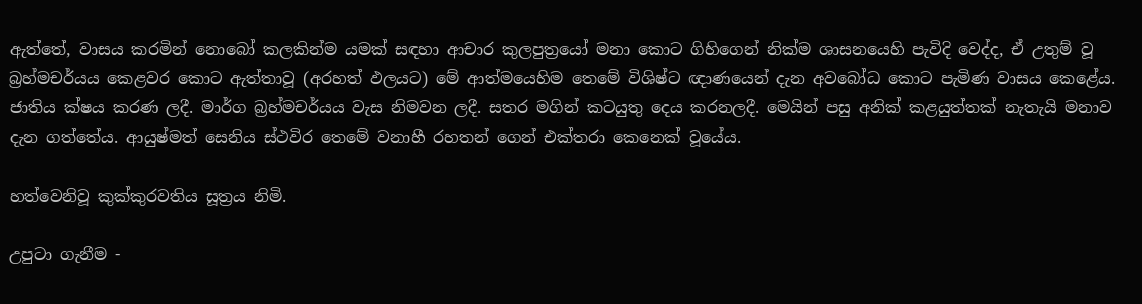ඇත්තේ, වාසය කරමින් නොබෝ කලකින්ම යමක් සඳහා ආචාර කුලපුත්‍රයෝ මනා කොට ගිහිගෙන් නික්ම ශාසනයෙහි පැවිදි වෙද්ද, ඒ උතුම් වූ බ්‍රහ්මචර්යය කෙළවර කොට ඇත්තාවූ (අරහත් ඵලයට) මේ ආත්මයෙහිම තෙමේ විශිෂ්ට ඥාණයෙන් දැන අවබෝධ කොට පැමිණ වාසය කෙළේය. ජාතිය ක්ෂය කරණ ලදී. මාර්ග බ්‍රහ්මචර්යය වැස නිමවන ලදී. සතර මගින් කටයුතු දෙය කරනලදී. මෙයින් පසු අනික් කළයුත්තක් නැතැයි මනාව දැන ගත්තේය. ආයුෂ්මත් සෙනිය ස්ථවිර තෙමේ වනාහී රහතන් ගෙන් එක්තරා කෙනෙක් වූයේය.

හත්වෙනිවූ කුක්කුරවතිය සූත්‍රය නිමි.

උපුටා ගැනීම -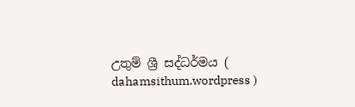උතුම් ශ්‍රී සද්ධර්මය ( dahamsithum.wordpress )